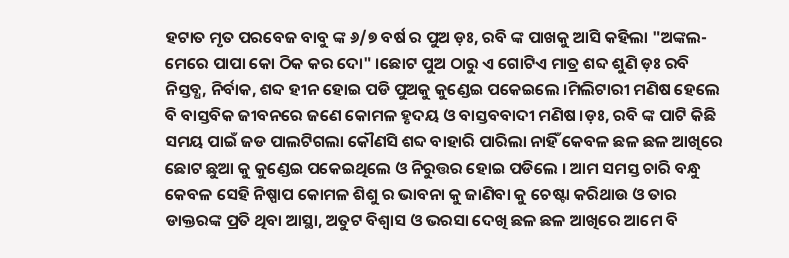ହଟାତ ମୃତ ପରବେଜ ବାବୁ ଙ୍କ ୬/୭ ବର୍ଷ ର ପୁଅ ଡ଼ଃ, ରବି ଙ୍କ ପାଖକୁ ଆସି କହିଲା "ଅଙ୍କଲ- ମେରେ ପାପା କୋ ଠିକ କର ଦୋ" ।ଛୋଟ ପୁଅ ଠାରୁ ଏ ଗୋଟିଏ ମାତ୍ର ଶବ୍ଦ ଶୁଣି ଡ଼ଃ ରବି ନିସ୍ତବ୍ଧ, ନିର୍ବାକ, ଶବ୍ଦ ହୀନ ହୋଇ ପଡି ପୁଅକୁ କୁଣ୍ଡେଇ ପକେଇଲେ ।ମିଲିଟାରୀ ମଣିଷ ହେଲେ ବି ବାସ୍ତବିକ ଜୀବନରେ ଜଣେ କୋମଳ ହୃଦୟ ଓ ବାସ୍ତବବାଦୀ ମଣିଷ ।ଡ଼ଃ, ରବି ଙ୍କ ପାଟି କିଛି ସମୟ ପାଇଁ ଜଡ ପାଲଟିଗଲା କୌଣସି ଶବ୍ଦ ବାହାରି ପାରିଲା ନାହିଁ କେବଳ ଛଳ ଛଳ ଆଖିରେ ଛୋଟ ଛୁଆ କୁ କୁଣ୍ଡେଇ ପକେଇଥିଲେ ଓ ନିରୁତ୍ତର ହୋଇ ପଡିଲେ । ଆମ ସମସ୍ତ ଚାରି ବନ୍ଧୁ କେବଳ ସେହି ନିଷ୍ପାପ କୋମଳ ଶିଶୁ ର ଭାବନା କୁ ଜାଣିବା କୁ ଚେଷ୍ଟା କରିଥାଉ ଓ ତାର ଡାକ୍ତରଙ୍କ ପ୍ରତି ଥିବା ଆସ୍ଥା, ଅତୁଟ ବିଶ୍ୱାସ ଓ ଭରସା ଦେଖି ଛଳ ଛଳ ଆଖିରେ ଆମେ ବି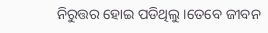ନିରୁତ୍ତର ହୋଇ ପଡିଥିଲୁ ।ତେବେ ଜୀବନ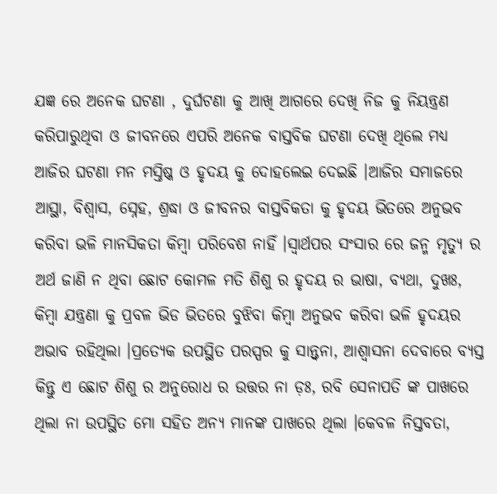ଯଜ୍ଞ ରେ ଅନେକ ଘଟଣା , ଦୁର୍ଘଟଣା କୁ ଆଖି ଆଗରେ ଦେଖି ନିଜ କୁ ନିୟନ୍ତ୍ରଣ କରିପାରୁଥିବା ଓ ଜୀବନରେ ଏପରି ଅନେକ ବାସ୍ତବିକ ଘଟଣା ଦେଖି ଥିଲେ ମଧ୍ୟ ଆଜିର ଘଟଣା ମନ ମସ୍ତିଷ୍କ ଓ ହୃଦୟ କୁ ଦୋହଲେଇ ଦେଇଛି ।ଆଜିର ସମାଜରେ ଆସ୍ଥା, ବିଶ୍ୱାସ, ସ୍ନେହ, ଶ୍ରଦ୍ଧା ଓ ଜୀବନର ବାସ୍ତବିକତା କୁ ହୃଦୟ ଭିତରେ ଅନୁଭବ କରିବା ଭଳି ମାନସିକତା କିମ୍ବା ପରିବେଶ ନାହିଁ ।ସ୍ୱାର୍ଥପର ସଂସାର ରେ ଜନ୍ମ ମୃତ୍ୟୁ ର ଅର୍ଥ ଜାଣି ନ ଥିବା ଛୋଟ କୋମଳ ମତି ଶିଶୁ ର ହୃଦୟ ର ଭାଷା, ବ୍ୟଥା, ଦୁଖଃ, କିମ୍ବା ଯନ୍ତ୍ରଣା କୁ ପ୍ରବଳ ଭିଡ ଭିତରେ ବୁଝିବା କିମ୍ବା ଅନୁଭବ କରିବା ଭଳି ହୃଦୟର ଅଭାବ ରହିଥିଲା ।ପ୍ରତ୍ୟେକ ଉପସ୍ଥିତ ପରସ୍ପର କୁ ସାନ୍ତ୍ୱନା, ଆଶ୍ୱାସନା ଦେବାରେ ବ୍ୟସ୍ତ କିନ୍ତୁ ଏ ଛୋଟ ଶିଶୁ ର ଅନୁରୋଧ ର ଉତ୍ତର ନା ଡ଼ଃ, ରବି ସେନାପତି ଙ୍କ ପାଖରେ ଥିଲା ନା ଉପସ୍ଥିତ ମୋ ସହିତ ଅନ୍ୟ ମାନଙ୍କ ପାଖରେ ଥିଲା ।କେବଳ ନିସ୍ତବତା,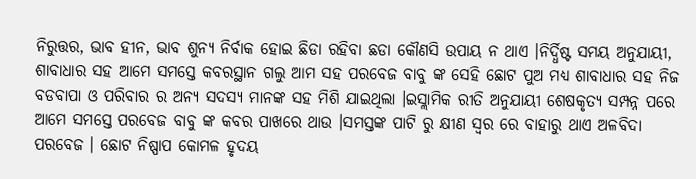ନିରୁତ୍ତର, ଭାବ ହୀନ, ଭାବ ଶୁନ୍ୟ ନିର୍ବାକ ହୋଇ ଛିଡା ରହିବା ଛଡା କୌଣସି ଉପାୟ ନ ଥାଏ ।ନିର୍ଦ୍ଧିଷ୍ଟ ସମୟ ଅନୁଯାୟୀ, ଶାବାଧାର ସହ ଆମେ ସମସ୍ତେ କବରସ୍ଥାନ ଗଲୁ ଆମ ସହ ପରବେଜ ବାବୁ ଙ୍କ ସେହି ଛୋଟ ପୁଅ ମଧ୍ୟ ଶାବାଧାର ସହ ନିଜ ବଡବାପା ଓ ପରିବାର ର ଅନ୍ୟ ସଦସ୍ୟ ମାନଙ୍କ ସହ ମିଶି ଯାଇଥିଲା ।ଇସ୍ଲାମିକ ରୀତି ଅନୁଯାୟୀ ଶେଷକୃତ୍ୟ ସମ୍ପନ୍ନ ପରେ ଆମେ ସମସ୍ତେ ପରବେଜ ବାବୁ ଙ୍କ କବର ପାଖରେ ଥାଉ ।ସମସ୍ତଙ୍କ ପାଟି ରୁ କ୍ଷୀଣ ସ୍ୱର ରେ ବାହାରୁ ଥାଏ ଅଳବିଦା ପରବେଜ । ଛୋଟ ନିଷ୍ପାପ କୋମଳ ହୃଦୟ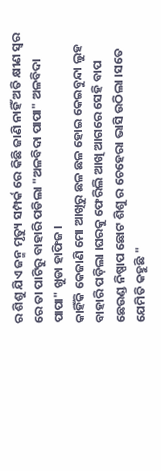ର ଶିଶୁ ଯିଏ ଜନ୍ମ ମୃତ୍ୟୁ ସମ୍ପର୍କ ରେ କିଛି ଜାଣି ନାହିଁ ଅତି କ୍ଷୀଣ ସ୍ୱର ରେ ତା ପାଟିରୁ ବାହାରି ପଡିଲା "ଅଳବିଦା ପାପା" ଅଳବିଦା ପାପା" ଖୁଡା ହାଫିଜ ।
କାହିଁକି କେଜାଣି ମୋ ଆଖିରୁ ଛଳ ଛଳ ହୋଇ କେଇବୁନ୍ଦା ଲୁହ ବାହାରି ପଡ଼ିଲା ।ଘରକୁ ଫେରିଲି ଆଖି ଆଗରେ ସେହି ବାପ ଛେଉଣ୍ଡ ନିଷ୍ପାପ ଛୋଟ ଶିଶୁ ର ଚେହେରା ଭାସି ଉଠିଲା ।ସତେ ଯେମିତି କହୁଛି "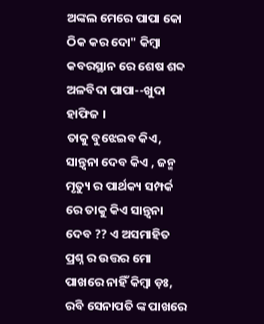ଅଙ୍କଲ ମେରେ ପାପା କୋ ଠିକ କର ଦୋ" କିମ୍ବା କବରସ୍ଥାନ ରେ ଶେଷ ଶବ୍ଦ ଅଳବିଦା ପାପା--ଖୁଦା ହାଫିଜ ।
ତାକୁ ବୁଝେଇବ କିଏ, ସାନ୍ତ୍ୱନା ଦେବ କିଏ , ଜନ୍ମ ମୃତ୍ୟୁ ର ପାର୍ଥକ୍ୟ ସମ୍ପର୍କ ରେ ତାକୁ କିଏ ସାନ୍ତ୍ୱନା ଦେବ ?? ଏ ଅସମାହିତ ପ୍ରଶ୍ନ ର ଉତ୍ତର ମୋ ପାଖରେ ନାହିଁ କିମ୍ୱା ଡ଼ଃ, ରବି ସେନାପତି ଙ୍କ ପାଖରେ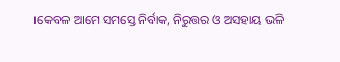।କେବଳ ଆମେ ସମସ୍ତେ ନିର୍ବାକ, ନିରୁତ୍ତର ଓ ଅସହାୟ ଭଳି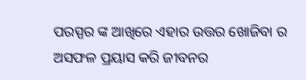ପରସ୍ପର ଙ୍କ ଆଖିରେ ଏହାର ଉତ୍ତର ଖୋଜିବା ର ଅସଫଳ ପ୍ରୟାସ କରି ଜୀବନର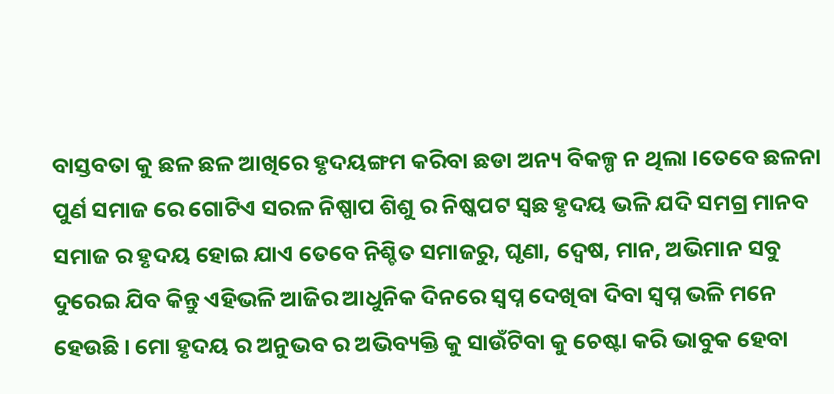ବାସ୍ତବତା କୁ ଛଳ ଛଳ ଆଖିରେ ହୃଦୟଙ୍ଗମ କରିବା ଛଡା ଅନ୍ୟ ବିକଳ୍ପ ନ ଥିଲା ।ତେବେ ଛଳନା ପୁର୍ଣ ସମାଜ ରେ ଗୋଟିଏ ସରଳ ନିଷ୍ପାପ ଶିଶୁ ର ନିଷ୍କପଟ ସ୍ଵଛ ହୃଦୟ ଭଳି ଯଦି ସମଗ୍ର ମାନବ ସମାଜ ର ହୃଦୟ ହୋଇ ଯାଏ ତେବେ ନିଶ୍ଚିତ ସମାଜରୁ, ଘୃଣା, ଦ୍ୱେଷ, ମାନ, ଅଭିମାନ ସବୁ ଦୁରେଇ ଯିବ କିନ୍ତୁ ଏହିଭଳି ଆଜିର ଆଧୁନିକ ଦିନରେ ସ୍ବପ୍ନ ଦେଖିବା ଦିବା ସ୍ବପ୍ନ ଭଳି ମନେ ହେଉଛି । ମୋ ହୃଦୟ ର ଅନୁଭବ ର ଅଭିବ୍ୟକ୍ତି କୁ ସାଉଁଟିବା କୁ ଚେଷ୍ଟା କରି ଭାବୁକ ହେବା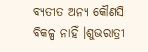ବ୍ୟତୀତ ଅନ୍ୟ କୌଣସି ବିକଳ୍ପ ନାହିଁ ।ଶୁଭରାତ୍ରୀ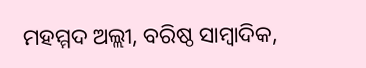ମହମ୍ମଦ ଅଲ୍ଲୀ, ବରିଷ୍ଠ ସାମ୍ବାଦିକ,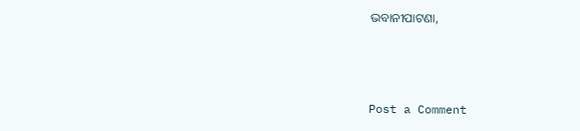ଭବାନୀପାଟଣା,



Post a Comment